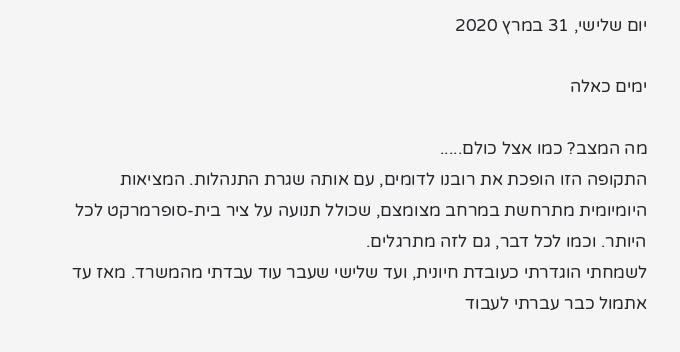יום שלישי, 31 במרץ 2020

ימים כאלה

מה המצב? כמו אצל כולם.....
התקופה הזו הופכת את רובנו לדומים, עם אותה שגרת התנהלות. המציאות היומיומית מתרחשת במרחב מצומצם, שכולל תנועה על ציר בית-סופרמרקט לכל היותר. וכמו לכל דבר, גם לזה מתרגלים.
לשמחתי הוגדרתי כעובדת חיונית, ועד שלישי שעבר עוד עבדתי מהמשרד. מאז עד אתמול כבר עברתי לעבוד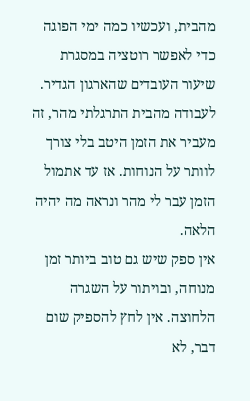מהבית, ועכשיו כמה ימי הפוגה כדי לאפשר רוטציה במסגרת שיעור העובדים שהארגון הגדיר.
לעבודה מהבית התרגלתי מהר, זה מעביר את הזמן היטב בלי צורך לוותר על הנוחות. אז עד אתמול הזמן עבר לי מהר ונראה מה יהיה הלאה.
אין ספק שיש גם טוב ביותר זמן מנוחה, ובויתור על השגרה הלחוצה. אין לחץ להספיק שום דבר, לא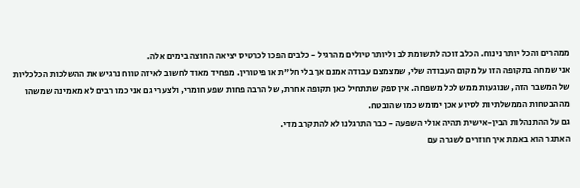ממהרים והכל יותר נינוח. הכלב זוכה לתשומת לב וליותר טיולים מהרגיל - כלבים הפכו לכרטיס יציאה החוצה בימים אלה.
אני שמחה בתקופה הזו על מקום העבודה שלי, שמצמצם עבודה אמנם אך בלי חל"ת או פיטורין. מפחיד מאוד לחשוב לאיזה טווח נרגיש את ההשלכות הכלכליות של המשבר הזה, שנוגעות ממש לכל משפחה. אין ספק שתתחיל כאן תקופה אחרת, של הרבה פחות שפע חומרי, ולצערי גם אני כמו רבים לא מאמינה שמשהו מההבטחות הממשלתיות לסיוע אכן ימומש כמו שהובטח.
גם על ההתנהלות הבין-אישית תהיה אולי השפעה - כבר התרגלנו לא להתקרב מדי.
האתגר הוא באמת איך חוזרים לשגרה עם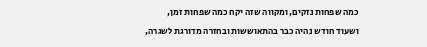כמה שפחות נזקים, ומקווה שזה יקח כמה שפחות זמן,
ושעוד חודש נהיה כבר בהתאוששות ובחזרה מדורגת לשגרה,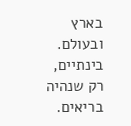בארץ ובעולם.
בינתיים, רק שנהיה בריאים.